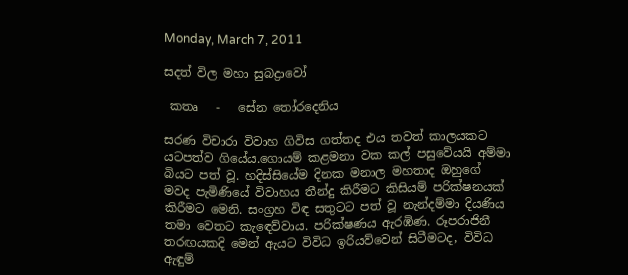Monday, March 7, 2011

සදත් විල මහා සුබද්‍රාවෝ

 කතෘ   -   සේන තෝරදෙනිය

සරණ විචාරා විවාහ ගිවිස ගත්තද එය තවත් කාලයකට යටපත්ව ගියේය.ගොයම් කළමනා වක කල් පසුවේයයි අම්මා බියට පත් වූ. හදිස්සියේම දිනක මනාල මහතාද ඔහුගේ මවද පැමිණියේ විවාහය තීන්දු කිරීමට කිසියම් පරික්ෂනයක් කිරීමට මෙනි. සංග්‍රහ විඳ සතුටට පත් වූ නැන්දම්මා දියණිය තමා වෙතට කැඳෙව්වාය. පරික්ෂණය ඇරඹිණ. රූපරාජිනී තරඟයකදි මෙන් ඇයට විවිධ ඉරියව්වෙන් සිටීමටද, විවිධ ඇඳුම්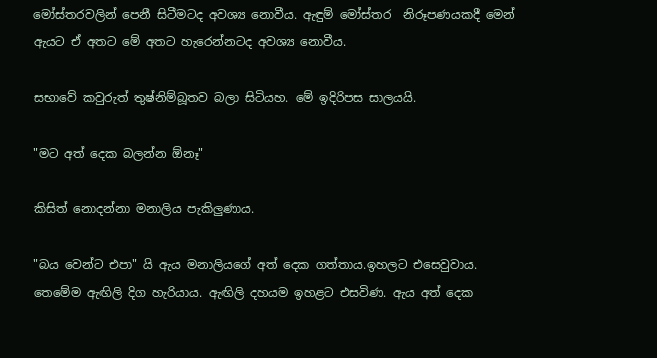මෝස්තරවලින් පෙනී සිටීමටද අවශ්‍ය නොවීය. ඇඳුම් මෝස්තර  නිරූපණයකදී මෙන් ඇයට ඒ අතට මේ අතට හැරෙන්නටද අවශ්‍ය නොවීය.

සභාවේ කවුරුත් තුෂ්නිම්බූතව බලා සිටියහ. මේ ඉදිරිපස සාලයයි.

"මට අත් දෙක බලන්න ඕනෑ"

කිසිත් නොදන්නා මනාලිය පැකිලුණාය.

"බය වෙන්ට එපා" යි ඇය මනාලියගේ අත් දෙක ගත්තාය.ඉහලට එසෙවුවාය. තෙමේම ඇඟිලි දිග හැරියාය. ඇඟිලි දහයම ඉහළට එසවිණ. ඇය අත් දෙක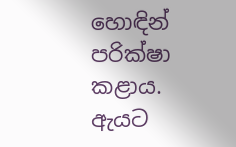හොඳින් පරික්ෂා කළාය. ඇයට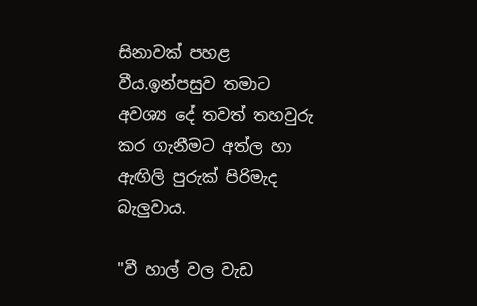සිනාවක් පහළ වීය.ඉන්පසුව තමාට අවශ්‍ය දේ තවත් තහවුරු කර ගැනීමට අත්ල හා ඇඟිලි පුරුක් පිරිමැද බැලුවාය.

"වී හාල් වල වැඩ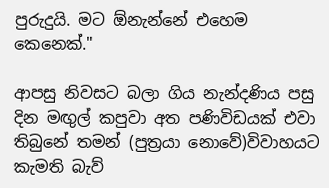පුරුදුයි. මට ඕනැන්නේ එහෙම කෙනෙක්."

ආපසු නිවසට බලා ගිය නැන්දණිය පසු දින මඟුල් කපුවා අත පණිවිඩයක් එවා තිබුනේ තමන් (පුත්‍රයා නොවේ)විවාහයට කැමති බැව්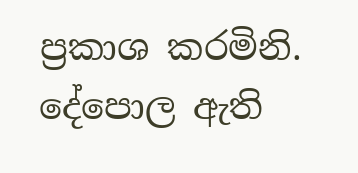ප්‍රකාශ කරමිනි. දේපොල ඇති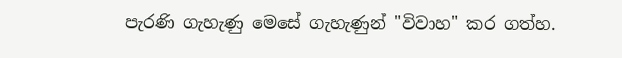පැරණි ගැහැණු මෙසේ ගැහැණුන් "විවාහ" කර ගත්හ.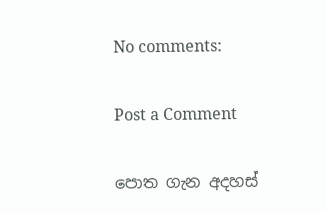No comments:

Post a Comment

පොත ගැන අදහස්